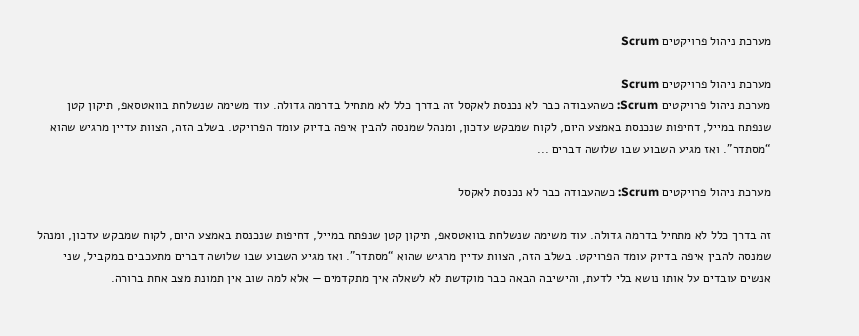מערכת ניהול פרויקטים Scrum

מערכת ניהול פרויקטים Scrum
מערכת ניהול פרויקטים Scrum: כשהעבודה כבר לא נכנסת לאקסל זה בדרך כלל לא מתחיל בדרמה גדולה. עוד משימה שנשלחת בוואטסאפ, תיקון קטן שנפתח במייל, דחיפות שנכנסת באמצע היום, לקוח שמבקש עדכון, ומנהל שמנסה להבין איפה בדיוק עומד הפרויקט. בשלב הזה, הצוות עדיין מרגיש שהוא “מסתדר”. ואז מגיע השבוע שבו שלושה דברים ...

מערכת ניהול פרויקטים Scrum: כשהעבודה כבר לא נכנסת לאקסל

זה בדרך כלל לא מתחיל בדרמה גדולה. עוד משימה שנשלחת בוואטסאפ, תיקון קטן שנפתח במייל, דחיפות שנכנסת באמצע היום, לקוח שמבקש עדכון, ומנהל שמנסה להבין איפה בדיוק עומד הפרויקט. בשלב הזה, הצוות עדיין מרגיש שהוא “מסתדר”. ואז מגיע השבוע שבו שלושה דברים מתעכבים במקביל, שני אנשים עובדים על אותו נושא בלי לדעת, והישיבה הבאה כבר מוקדשת לא לשאלה איך מתקדמים — אלא למה שוב אין תמונת מצב אחת ברורה.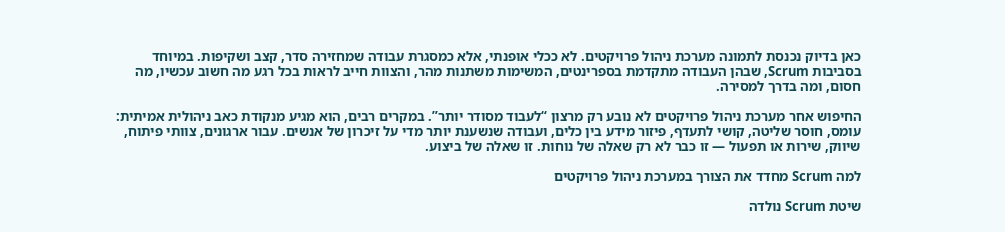כאן בדיוק נכנסת לתמונה מערכת ניהול פרויקטים. לא ככלי אופנתי, אלא כמסגרת עבודה שמחזירה סדר, קצב ושקיפות. במיוחד בסביבות Scrum, שבהן העבודה מתקדמת בספרינטים, המשימות משתנות מהר, והצוות חייב לראות בכל רגע מה חשוב עכשיו, מה חסום, ומה בדרך למסירה.

החיפוש אחר מערכת ניהול פרויקטים לא נובע רק מרצון “לעבוד מסודר יותר”. במקרים רבים, הוא מגיע מנקודת כאב ניהולית אמיתית: עומס, חוסר שליטה, קושי לתעדף, פיזור מידע בין כלים, ועבודה שנשענת יותר מדי על זיכרון של אנשים. עבור ארגונים, צוותי פיתוח, שיווק, שירות או תפעול — זו כבר לא רק שאלה של נוחות. זו שאלה של ביצוע.

למה Scrum מחדד את הצורך במערכת ניהול פרויקטים

שיטת Scrum נולדה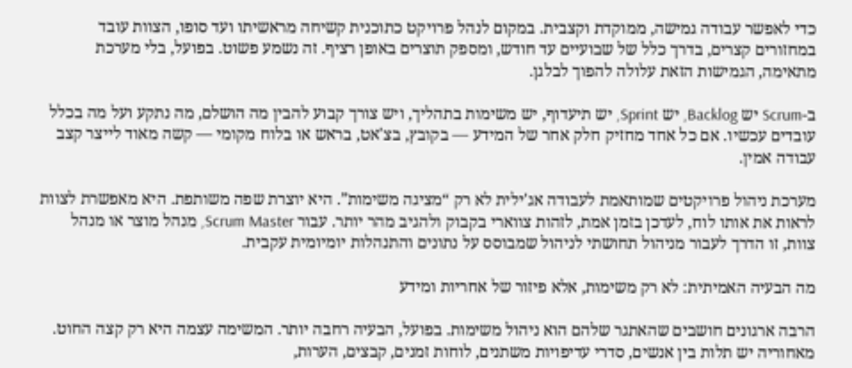כדי לאפשר עבודה גמישה, ממוקדת וקצבית. במקום לנהל פרויקט כתוכנית קשיחה מראשיתו ועד סופו, הצוות עובד במחזורים קצרים, בדרך כלל של שבועיים עד חודש, ומספק תוצרים באופן רציף. זה נשמע פשוט. בפועל, בלי מערכת מתאימה, הגמישות הזאת עלולה להפוך לבלגן.

ב-Scrum יש Backlog, יש Sprint, יש תיעדוף, יש משימות בתהליך, ויש צורך קבוע להבין מה הושלם, מה נתקע ועל מה בכלל עובדים עכשיו. אם כל אחד מחזיק חלק אחר של המידע — בקובץ, בצ'אט, בראש או בלוח מקומי — קשה מאוד לייצר קצב עבודה אמין.

מערכת ניהול פרויקטים שמותאמת לעבודה אג'ילית לא רק “מציגה משימות”. היא יוצרת שפה משותפת. היא מאפשרת לצוות לראות את אותו לוח, לעדכן בזמן אמת, לזהות צווארי בקבוק ולהגיב מהר יותר. עבור Scrum Master, מנהל מוצר או מנהל צוות, זו הדרך לעבור מניהול תחושתי לניהול שמבוסס על נתונים והתנהלות יומיומית עקבית.

מה הבעיה האמיתית: לא רק משימות, אלא פיזור של אחריות ומידע

הרבה ארגונים חושבים שהאתגר שלהם הוא ניהול משימות. בפועל, הבעיה רחבה יותר. המשימה עצמה היא רק קצה החוט. מאחוריה יש תלות בין אנשים, סדרי עדיפויות משתנים, לוחות זמנים, קבצים, הערות,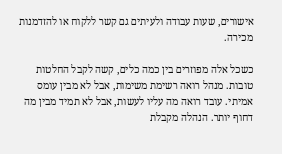אישורים, שעות עבודה ולעיתים גם קשר ללקוח או להזדמנות מכירה.

כשכל אלה מפוזרים בין כמה כלים, קשה לקבל החלטות טובות. מנהל רואה רשימת משימות, אבל לא מבין עומס אמיתי. עובד רואה מה עליו לעשות, אבל לא תמיד מבין מה דחוף יותר. הנהלה מקבלת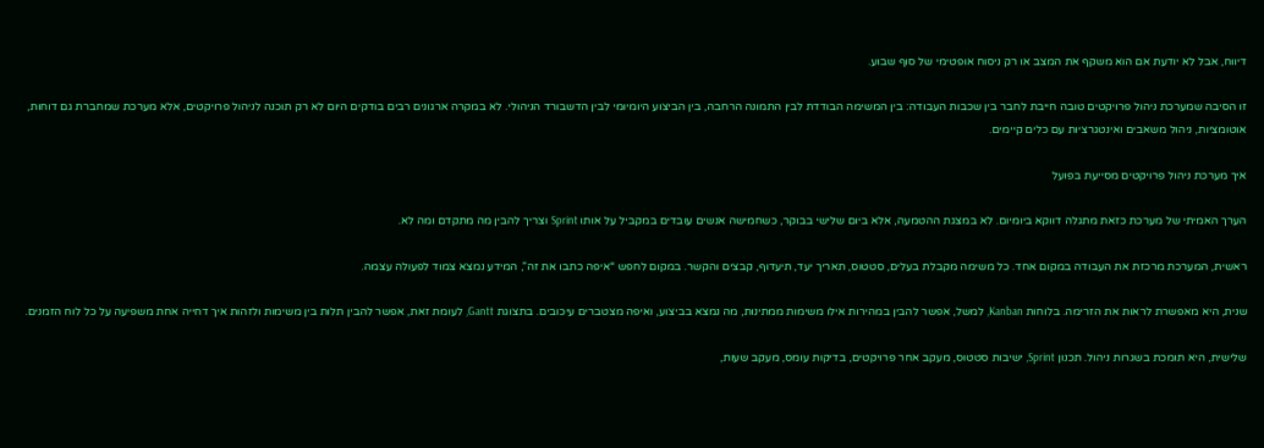דיווח, אבל לא יודעת אם הוא משקף את המצב או רק ניסוח אופטימי של סוף שבוע.

זו הסיבה שמערכת ניהול פרויקטים טובה חייבת לחבר בין שכבות העבודה: בין המשימה הבודדת לבין התמונה הרחבה, בין הביצוע היומיומי לבין הדשבורד הניהולי. לא במקרה ארגונים רבים בודקים היום לא רק תוכנה לניהול פרויקטים, אלא מערכת שמחברת גם דוחות, אוטומציות, ניהול משאבים ואינטגרציות עם כלים קיימים.

איך מערכת ניהול פרויקטים מסייעת בפועל

הערך האמיתי של מערכת כזאת מתגלה דווקא ביומיום. לא במצגת ההטמעה, אלא ביום שלישי בבוקר, כשחמישה אנשים עובדים במקביל על אותו Sprint וצריך להבין מה מתקדם ומה לא.

ראשית, המערכת מרכזת את העבודה במקום אחד. כל משימה מקבלת בעלים, סטטוס, תאריך יעד, תיעדוף, קבצים והקשר. במקום לחפש “איפה כתבו את זה”, המידע נמצא צמוד לפעולה עצמה.

שנית, היא מאפשרת לראות את הזרימה. בלוחות Kanban, למשל, אפשר להבין במהירות אילו משימות ממתינות, מה נמצא בביצוע, ואיפה מצטברים עיכובים. בתצוגת Gantt, לעומת זאת, אפשר להבין תלות בין משימות ולזהות איך דחייה אחת משפיעה על כל לוח הזמנים.

שלישית, היא תומכת בשגרות ניהול. תכנון Sprint, ישיבות סטטוס, מעקב אחר פרויקטים, בדיקות עומס, מעקב שעות,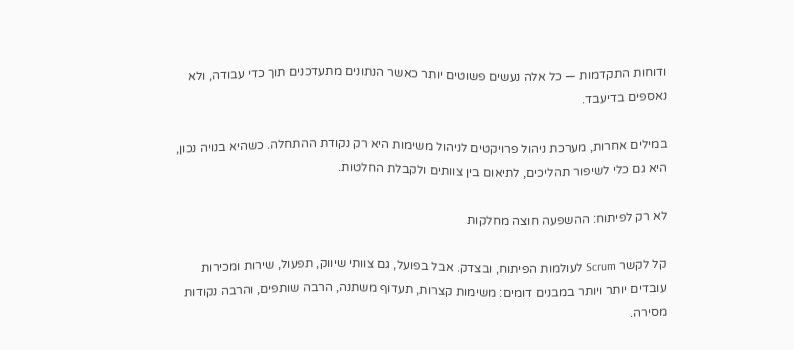ודוחות התקדמות — כל אלה נעשים פשוטים יותר כאשר הנתונים מתעדכנים תוך כדי עבודה, ולא נאספים בדיעבד.

במילים אחרות, מערכת ניהול פרויקטים לניהול משימות היא רק נקודת ההתחלה. כשהיא בנויה נכון, היא גם כלי לשיפור תהליכים, לתיאום בין צוותים ולקבלת החלטות.

לא רק לפיתוח: ההשפעה חוצה מחלקות

קל לקשר Scrum לעולמות הפיתוח, ובצדק. אבל בפועל, גם צוותי שיווק, תפעול, שירות ומכירות עובדים יותר ויותר במבנים דומים: משימות קצרות, תעדוף משתנה, הרבה שותפים, והרבה נקודות מסירה.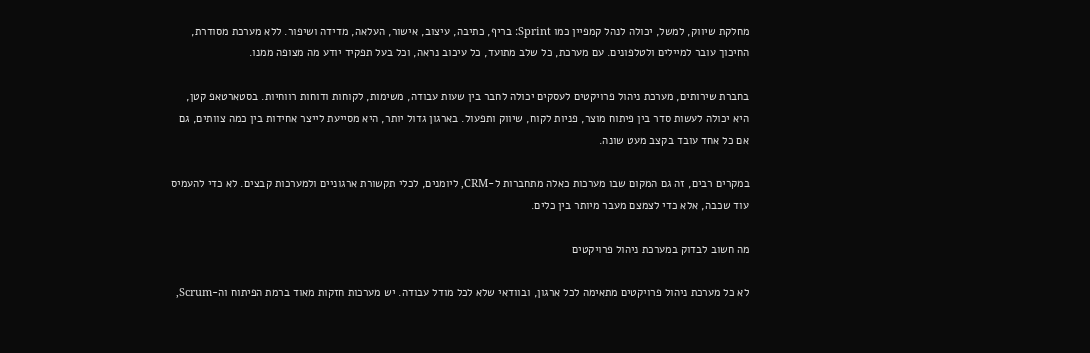מחלקת שיווק, למשל, יכולה לנהל קמפיין כמו Sprint: בריף, כתיבה, עיצוב, אישור, העלאה, מדידה ושיפור. ללא מערכת מסודרת, החיכוך עובר למיילים ולטלפונים. עם מערכת, כל שלב מתועד, כל עיכוב נראה, וכל בעל תפקיד יודע מה מצופה ממנו.

בחברת שירותים, מערכת ניהול פרויקטים לעסקים יכולה לחבר בין שעות עבודה, משימות, לקוחות ודוחות רווחיות. בסטארטאפ קטן, היא יכולה לעשות סדר בין פיתוח מוצר, פניות לקוח, שיווק ותפעול. בארגון גדול יותר, היא מסייעת לייצר אחידות בין כמה צוותים, גם אם כל אחד עובד בקצב מעט שונה.

במקרים רבים, זה גם המקום שבו מערכות כאלה מתחברות ל-CRM, ליומנים, לכלי תקשורת ארגוניים ולמערכות קבצים. לא כדי להעמיס עוד שכבה, אלא כדי לצמצם מעבר מיותר בין כלים.

מה חשוב לבדוק במערכת ניהול פרויקטים

לא כל מערכת ניהול פרויקטים מתאימה לכל ארגון, ובוודאי שלא לכל מודל עבודה. יש מערכות חזקות מאוד ברמת הפיתוח וה-Scrum,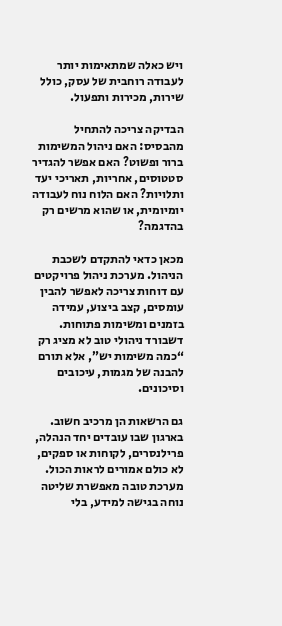ויש כאלה שמתאימות יותר לעבודה רוחבית של עסק, כולל שירות, מכירות ותפעול.

הבדיקה צריכה להתחיל מהבסיס: האם ניהול המשימות ברור ופשוט? האם אפשר להגדיר סטטוסים, אחריות, תאריכי יעד ותלויות? האם הלוח נוח לעבודה יומיומית, או שהוא מרשים רק בהדגמה?

מכאן כדאי להתקדם לשכבת הניהול. מערכת ניהול פרויקטים עם דוחות צריכה לאפשר להבין עומסים, קצב ביצוע, עמידה בזמנים ומשימות פתוחות. דשבורד ניהולי טוב לא מציג רק “כמה משימות יש”, אלא תורם להבנה של מגמות, עיכובים וסיכונים.

גם הרשאות הן מרכיב חשוב. בארגון שבו עובדים יחד הנהלה, פרילנסרים, לקוחות או ספקים, לא כולם אמורים לראות הכול. מערכת טובה מאפשרת שליטה נוחה בגישה למידע, בלי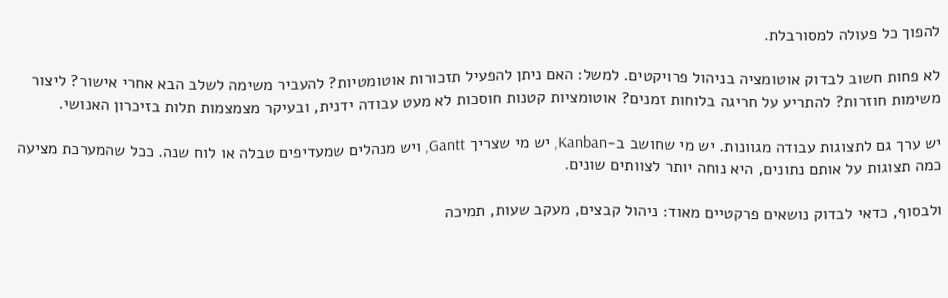להפוך כל פעולה למסורבלת.

לא פחות חשוב לבדוק אוטומציה בניהול פרויקטים. למשל: האם ניתן להפעיל תזכורות אוטומטיות? להעביר משימה לשלב הבא אחרי אישור? ליצור משימות חוזרות? להתריע על חריגה בלוחות זמנים? אוטומציות קטנות חוסכות לא מעט עבודה ידנית, ובעיקר מצמצמות תלות בזיכרון האנושי.

יש ערך גם לתצוגות עבודה מגוונות. יש מי שחושב ב-Kanban, יש מי שצריך Gantt, ויש מנהלים שמעדיפים טבלה או לוח שנה. ככל שהמערכת מציעה כמה תצוגות על אותם נתונים, היא נוחה יותר לצוותים שונים.

ולבסוף, כדאי לבדוק נושאים פרקטיים מאוד: ניהול קבצים, מעקב שעות, תמיכה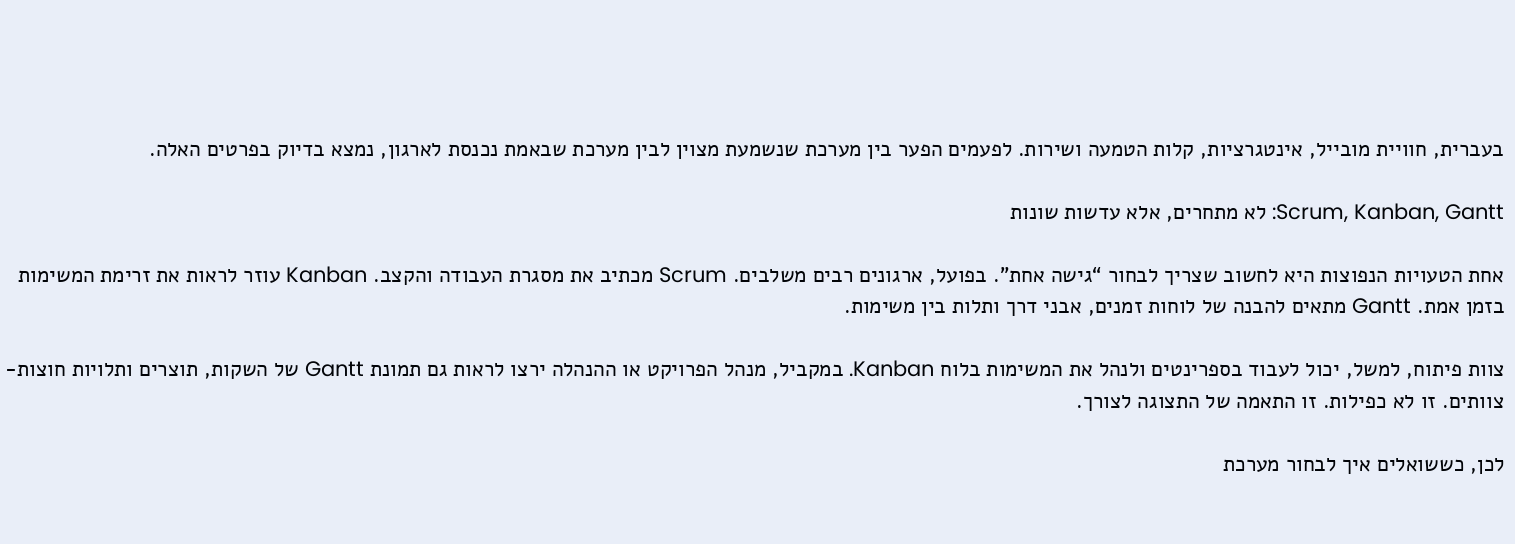בעברית, חוויית מובייל, אינטגרציות, קלות הטמעה ושירות. לפעמים הפער בין מערכת שנשמעת מצוין לבין מערכת שבאמת נכנסת לארגון, נמצא בדיוק בפרטים האלה.

Scrum, Kanban, Gantt: לא מתחרים, אלא עדשות שונות

אחת הטעויות הנפוצות היא לחשוב שצריך לבחור “גישה אחת”. בפועל, ארגונים רבים משלבים. Scrum מכתיב את מסגרת העבודה והקצב. Kanban עוזר לראות את זרימת המשימות בזמן אמת. Gantt מתאים להבנה של לוחות זמנים, אבני דרך ותלות בין משימות.

צוות פיתוח, למשל, יכול לעבוד בספרינטים ולנהל את המשימות בלוח Kanban. במקביל, מנהל הפרויקט או ההנהלה ירצו לראות גם תמונת Gantt של השקות, תוצרים ותלויות חוצות-צוותים. זו לא כפילות. זו התאמה של התצוגה לצורך.

לכן, כששואלים איך לבחור מערכת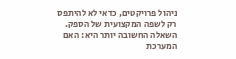ניהול פרויקטים, כדאי לא להיתפס רק לשפה המקצועית של הספק. השאלה החשובה יותר היא: האם המערכת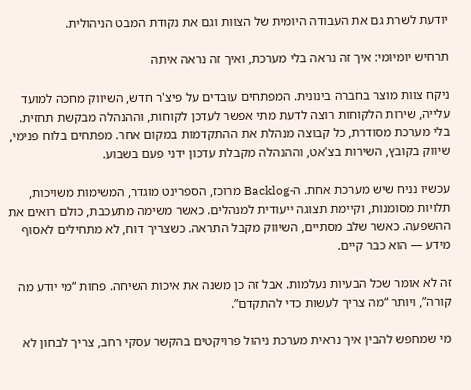יודעת לשרת גם את העבודה היומית של הצוות וגם את נקודת המבט הניהולית.

תרחיש יומיומי: איך זה נראה בלי מערכת, ואיך זה נראה איתה

ניקח צוות מוצר בחברה בינונית. המפתחים עובדים על פיצ'ר חדש, השיווק מחכה למועד עלייה, שירות הלקוחות רוצה לדעת מתי אפשר לעדכן לקוחות, וההנהלה מבקשת תחזית. בלי מערכת מסודרת, כל קבוצה מנהלת את ההתקדמות במקום אחר. מפתחים בלוח פנימי, שיווק בקובץ, השירות בצ'אט, וההנהלה מקבלת עדכון ידני פעם בשבוע.

עכשיו נניח שיש מערכת אחת. ה-Backlog מרוכז, הספרינט מוגדר, המשימות משויכות, תלויות מסומנות, וקיימת תצוגה ייעודית למנהלים. כאשר משימה מתעכבת, כולם רואים את ההשפעה. כאשר שלב מסתיים, השיווק מקבל התראה. כשצריך דוח, לא מתחילים לאסוף מידע — הוא כבר קיים.

זה לא אומר שכל הבעיות נעלמות. אבל זה כן משנה את איכות השיחה. פחות “מי יודע מה קורה”, ויותר “מה צריך לעשות כדי להתקדם”.

מי שמחפש להבין איך נראית מערכת ניהול פרויקטים בהקשר עסקי רחב, צריך לבחון לא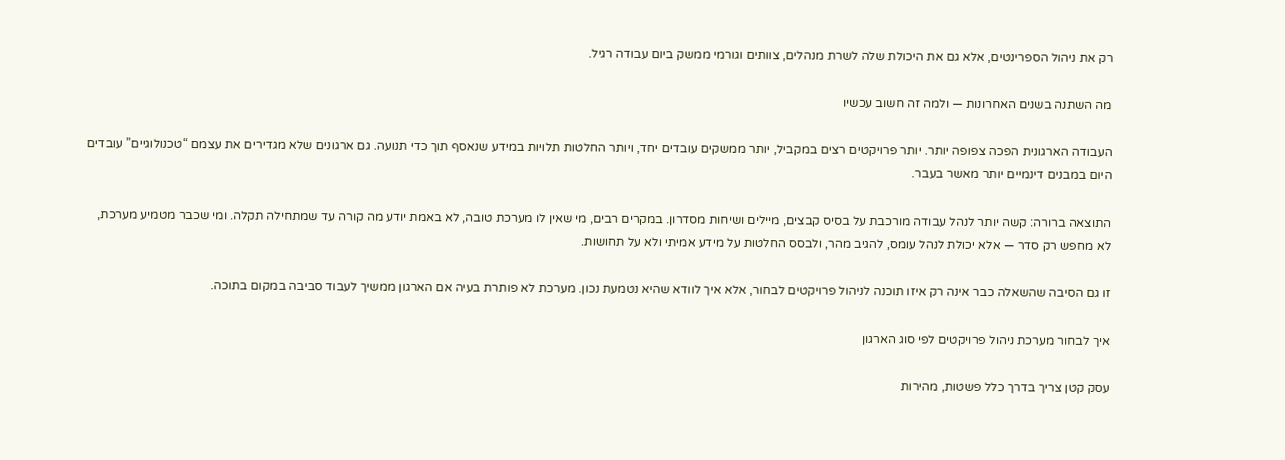רק את ניהול הספרינטים, אלא גם את היכולת שלה לשרת מנהלים, צוותים וגורמי ממשק ביום עבודה רגיל.

מה השתנה בשנים האחרונות — ולמה זה חשוב עכשיו

העבודה הארגונית הפכה צפופה יותר. יותר פרויקטים רצים במקביל, יותר ממשקים עובדים יחד, ויותר החלטות תלויות במידע שנאסף תוך כדי תנועה. גם ארגונים שלא מגדירים את עצמם “טכנולוגיים” עובדים היום במבנים דינמיים יותר מאשר בעבר.

התוצאה ברורה: קשה יותר לנהל עבודה מורכבת על בסיס קבצים, מיילים ושיחות מסדרון. במקרים רבים, מי שאין לו מערכת טובה, לא באמת יודע מה קורה עד שמתחילה תקלה. ומי שכבר מטמיע מערכת, לא מחפש רק סדר — אלא יכולת לנהל עומס, להגיב מהר, ולבסס החלטות על מידע אמיתי ולא על תחושות.

זו גם הסיבה שהשאלה כבר אינה רק איזו תוכנה לניהול פרויקטים לבחור, אלא איך לוודא שהיא נטמעת נכון. מערכת לא פותרת בעיה אם הארגון ממשיך לעבוד סביבה במקום בתוכה.

איך לבחור מערכת ניהול פרויקטים לפי סוג הארגון

עסק קטן צריך בדרך כלל פשטות, מהירות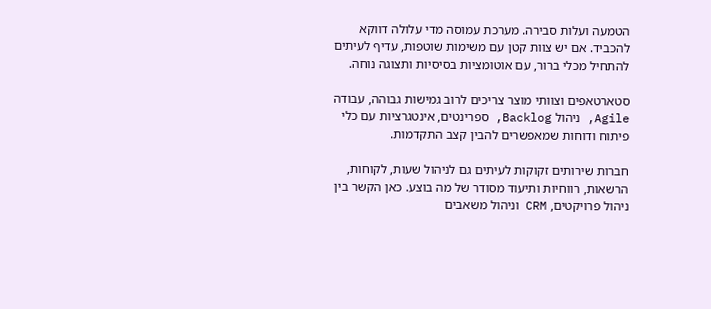הטמעה ועלות סבירה. מערכת עמוסה מדי עלולה דווקא להכביד. אם יש צוות קטן עם משימות שוטפות, עדיף לעיתים להתחיל מכלי ברור, עם אוטומציות בסיסיות ותצוגה נוחה.

סטארטאפים וצוותי מוצר צריכים לרוב גמישות גבוהה, עבודה Agile, ניהול Backlog, ספרינטים, אינטגרציות עם כלי פיתוח ודוחות שמאפשרים להבין קצב התקדמות.

חברות שירותים זקוקות לעיתים גם לניהול שעות, לקוחות, הרשאות, רווחיות ותיעוד מסודר של מה בוצע. כאן הקשר בין ניהול פרויקטים, CRM וניהול משאבים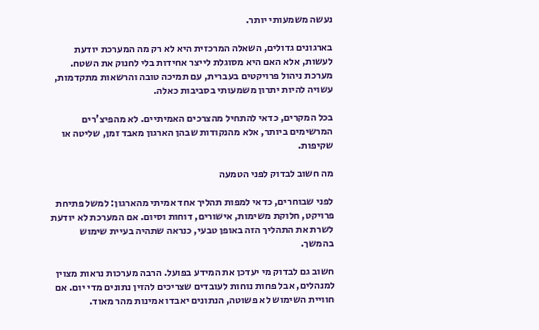נעשה משמעותי יותר.

בארגונים גדולים, השאלה המרכזית היא לא רק מה המערכת יודעת לעשות, אלא האם היא מסוגלת לייצר אחידות בלי לחנוק את השטח. מערכת ניהול פרויקטים בעברית, עם תמיכה טובה והרשאות מתקדמות, עשויה להיות יתרון משמעותי בסביבות כאלה.

בכל המקרים, כדאי להתחיל מהצרכים האמיתיים. לא מהפיצ'רים המרשימים ביותר, אלא מהנקודות שבהן הארגון מאבד זמן, שליטה או שקיפות.

מה חשוב לבדוק לפני הטמעה

לפני שבוחרים, כדאי למפות תהליך אחד אמיתי מהארגון: למשל פתיחת פרויקט, חלוקת משימות, אישורים, דוחות וסיום. אם המערכת לא יודעת לשרת את התהליך הזה באופן טבעי, כנראה שתהיה בעיית שימוש בהמשך.

חשוב גם לבדוק מי יעדכן את המידע בפועל. הרבה מערכות נראות מצוין למנהלים, אבל פחות נוחות לעובדים שצריכים להזין נתונים מדי יום. אם חוויית השימוש לא פשוטה, הנתונים יאבדו אמינות מהר מאוד.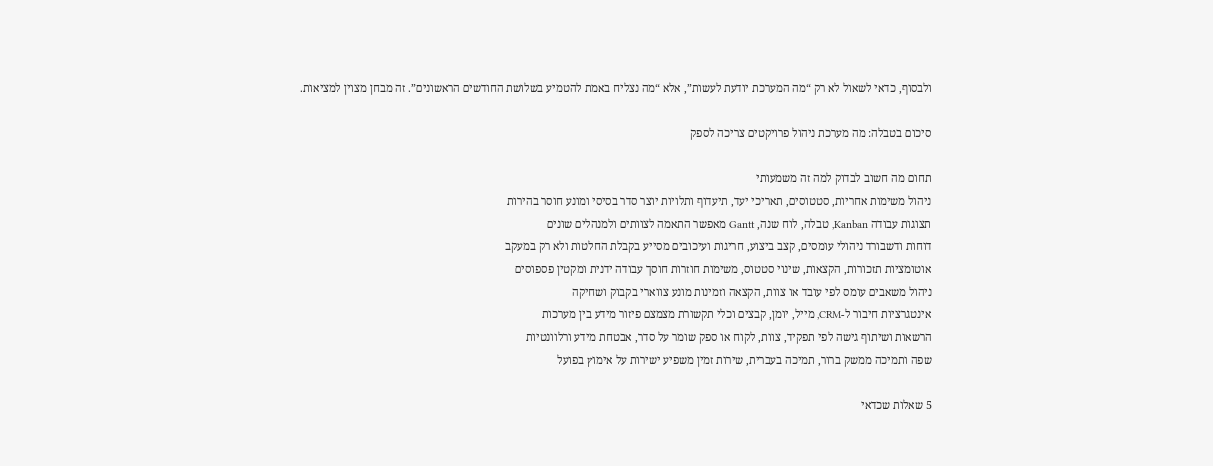ולבסוף, כדאי לשאול לא רק “מה המערכת יודעת לעשות”, אלא “מה נצליח באמת להטמיע בשלושת החודשים הראשונים”. זה מבחן מצוין למציאות.

סיכום בטבלה: מה מערכת ניהול פרויקטים צריכה לספק

תחום מה חשוב לבדוק למה זה משמעותי
ניהול משימות אחריות, סטטוסים, תאריכי יעד, תיעדוף ותלויות יוצר סדר בסיסי ומונע חוסר בהירות
תצוגות עבודה Kanban, טבלה, לוח שנה, Gantt מאפשר התאמה לצוותים ולמנהלים שונים
דוחות ודשבורד ניהולי עומסים, קצב ביצוע, חריגות ועיכובים מסייע בקבלת החלטות ולא רק במעקב
אוטומציות תזכורות, הקצאות, שינוי סטטוס, משימות חוזרות חוסך עבודה ידנית ומקטין פספוסים
ניהול משאבים עומס לפי עובד או צוות, הקצאה וזמינות מונע צווארי בקבוק ושחיקה
אינטגרציות חיבור ל-CRM, מייל, יומן, קבצים וכלי תקשורת מצמצם פיזור מידע בין מערכות
הרשאות ושיתוף גישה לפי תפקיד, צוות, לקוח או ספק שומר על סדר, אבטחת מידע ורלוונטיות
שפה ותמיכה ממשק ברור, תמיכה בעברית, שירות זמין משפיע ישירות על אימוץ בפועל

5 שאלות שכדאי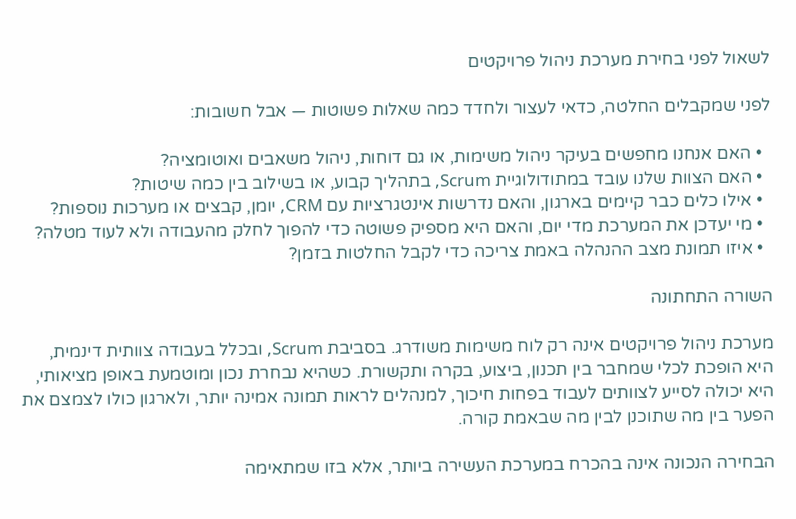לשאול לפני בחירת מערכת ניהול פרויקטים

לפני שמקבלים החלטה, כדאי לעצור ולחדד כמה שאלות פשוטות — אבל חשובות:

  • האם אנחנו מחפשים בעיקר ניהול משימות, או גם דוחות, ניהול משאבים ואוטומציה?
  • האם הצוות שלנו עובד במתודולוגיית Scrum, בתהליך קבוע, או בשילוב בין כמה שיטות?
  • אילו כלים כבר קיימים בארגון, והאם נדרשות אינטגרציות עם CRM, יומן, קבצים או מערכות נוספות?
  • מי יעדכן את המערכת מדי יום, והאם היא מספיק פשוטה כדי להפוך לחלק מהעבודה ולא לעוד מטלה?
  • איזו תמונת מצב ההנהלה באמת צריכה כדי לקבל החלטות בזמן?

השורה התחתונה

מערכת ניהול פרויקטים אינה רק לוח משימות משודרג. בסביבת Scrum, ובכלל בעבודה צוותית דינמית, היא הופכת לכלי שמחבר בין תכנון, ביצוע, בקרה ותקשורת. כשהיא נבחרת נכון ומוטמעת באופן מציאותי, היא יכולה לסייע לצוותים לעבוד בפחות חיכוך, למנהלים לראות תמונה אמינה יותר, ולארגון כולו לצמצם את הפער בין מה שתוכנן לבין מה שבאמת קורה.

הבחירה הנכונה אינה בהכרח במערכת העשירה ביותר, אלא בזו שמתאימה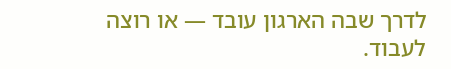לדרך שבה הארגון עובד — או רוצה לעבוד.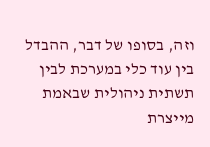וזה, בסופו של דבר, ההבדל בין עוד כלי במערכת לבין תשתית ניהולית שבאמת מייצרת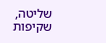שליטה, שקיפות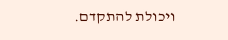ויכולת להתקדם.